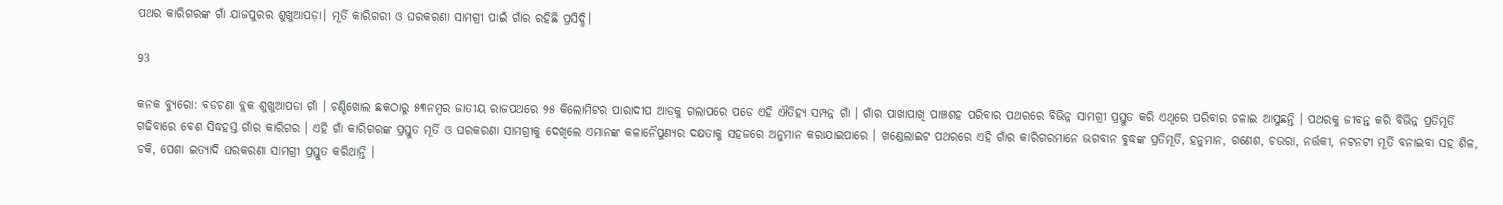ପଥର କାରିଗରଙ୍କ ଗାଁ ଯାଜପୁରର ଶୁଖୁଆପଡ଼ା। ମୂର୍ତି କାରିଗରୀ ଓ ଘରକରଣା ସାମଗ୍ରୀ ପାଇଁ ଗାଁର ରହିଛି ପ୍ରସିଦ୍ଧି।

93

କନକ ବ୍ୟୁରୋ: ବଡଚଣା ବ୍ଲକ ଶୁଖୁଆପଡା ଗାଁ । ଚଣ୍ଡିଖୋଲ ଛକଠାରୁ ୫୩ନମ୍ବର ଜାତୀୟ ରାଜପଥରେ ୨୫ କିଲୋମିଟର ପାରାଦୀପ ଆଡକୁ ଗଲାପରେ ପଡେ ଏହି ଐତିହ୍ୟ ସମ୍ପନ୍ନ ଗାଁ । ଗାଁର ପାଖାପାଖି ପାଞ୍ଚଶହ ପରିବାର ପଥରରେ ବିଭିନ୍ନ ସାମଗ୍ରୀ ପ୍ରସ୍ତୁତ କରି ଏଥିରେ ପରିବାର ଚଳାଇ ଆସୁଛନ୍ତି । ପଥରକୁ ଜୀବନ୍ତ କରି ବିଭିନ୍ନ ପ୍ରତିମୂର୍ତି ଗଢିବାରେ ବେଶ ସିଦ୍ଧହସ୍ତ ଗାଁର କାରିଗର । ଏହି ଗାଁ କାରିଗରଙ୍କ ପ୍ରସ୍ତୁତ ମୂର୍ତି ଓ ଘରକରଣା ସାମଗ୍ରୀକୁ ଦେଖିଲେ ଏମାନଙ୍କ କଳାନୈପୁଣ୍ୟର ଦକ୍ଷତାକୁ ସହଜରେ ଅନୁମାନ କରାଯାଇପାରେ । ଖଣ୍ଡେଲାଇଟ ପଥରରେ ଏହି ଗାଁର କାରିଗରମାନେ ଭଗବାନ ବୁଦ୍ଧଙ୍କ ପ୍ରତିମୂର୍ତି, ହନୁମାନ, ଗଣେଶ, ଚଉରା, ନର୍ତ୍ତକୀ, ନଟନଟୀ ମୂର୍ତି ବନାଇବା ସହ ଶିଳ, ଚକି, ପେଶା ଇତ୍ୟାଦି ଘରକରଣା ସାମଗ୍ରୀ ପ୍ରସ୍ତୁତ କରିଥାନ୍ତି ।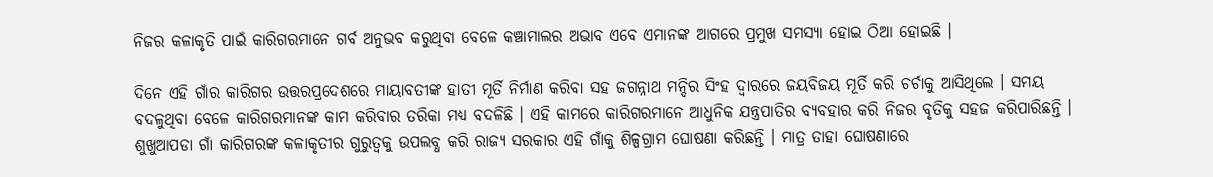ନିଜର କଳାକୃତି ପାଇଁ କାରିଗରମାନେ ଗର୍ବ ଅନୁଭବ କରୁଥିବା ବେଳେ କଞ୍ଚାମାଲର ଅଭାବ ଏବେ ଏମାନଙ୍କ ଆଗରେ ପ୍ରମୁଖ ସମସ୍ୟା ହୋଇ ଠିଆ ହୋଇଛି ।

ଦିନେ ଏହି ଗାଁର କାରିଗର ଉତ୍ତରପ୍ରଦେଶରେ ମାୟାବତୀଙ୍କ ହାତୀ ମୂର୍ତି ନିର୍ମାଣ କରିବା ସହ ଜଗନ୍ନାଥ ମନ୍ଦିର ସିଂହ ଦ୍ୱାରରେ ଜୟବିଜୟ ମୂର୍ତି କରି ଚର୍ଚାକୁ ଆସିଥିଲେ । ସମୟ ବଦଳୁଥିବା ବେଳେ କାରିଗରମାନଙ୍କ କାମ କରିବାର ତରିକା ମଧ୍ୟ ବଦଳିଛି । ଏହି କାମରେ କାରିଗରମାନେ ଆଧୁନିକ ଯନ୍ତ୍ରପାତିର ବ୍ୟବହାର କରି ନିଜର ବୃତିକୁ ସହଜ କରିପାରିଛନ୍ତି । ଶୁଖୁଆପଡା ଗାଁ କାରିଗରଙ୍କ କଳାକୃତୀର ଗୁରୁତ୍ୱକୁ ଉପଲବ୍ଧ କରି ରାଜ୍ୟ ସରକାର ଏହି ଗାଁକୁ ଶିଳ୍ପଗ୍ରାମ ଘୋଷଣା କରିଛନ୍ତି । ମାତ୍ର ତାହା ଘୋଷଣାରେ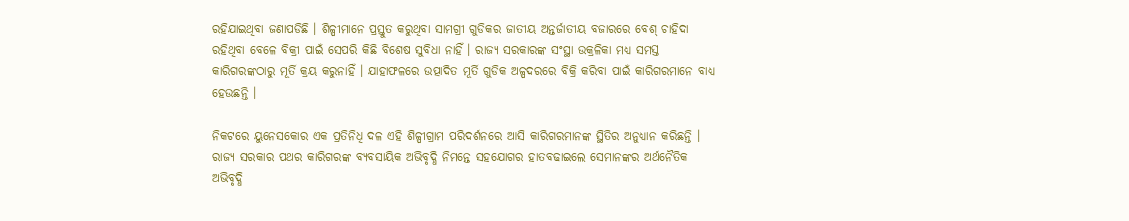ରହିଯାଇଥିବା ଜଣାପଡିଛି । ଶିଳ୍ପୀମାନେ ପ୍ରସ୍ତୁତ କରୁଥିବା ସାମଗ୍ରୀ ଗୁଡିକର ଜାତୀୟ ଅନ୍ତର୍ଜାତୀୟ ବଜାରରେ ବେଶ୍ ଚାହିଦା ରହିଥିବା ବେଳେ ବିକ୍ରୀ ପାଇଁ ସେପରି କିଛି ବିଶେଷ ସୁବିଧା ନାହିଁ । ରାଜ୍ୟ ସରକାରଙ୍କ ସଂସ୍ଥା ଉକ୍ରଳିକା ମଧ୍ୟ ସମସ୍ତ କାରିଗରଙ୍କଠାରୁ ମୂର୍ତି କ୍ରୟ କରୁନାହିଁ । ଯାହାଫଳରେ ଉତ୍ପାଦିତ ମୂର୍ତି ଗୁଡିକ ଅଳ୍ପଦରରେ ବିକ୍ରି କରିବା ପାଇଁ କାରିଗରମାନେ ବାଧ୍ୟ ହେଉଛନ୍ତି ।

ନିକଟରେ ୟୁନେସକୋର ଏକ ପ୍ରତିନିଧି ଦଳ ଏହି ଶିଳ୍ପୀଗ୍ରାମ ପରିଦର୍ଶନରେ ଆସି କାରିଗରମାନଙ୍କ ସ୍ଥିତିର ଅନୁଧ୍ୟାନ କରିଛନ୍ତି । ରାଜ୍ୟ ସରକାର ପଥର କାରିଗରଙ୍କ ବ୍ୟବସାୟିକ ଅଭିବୃଦ୍ଧି ନିମନ୍ତେ ସହଯୋଗର ହାତବଢାଇଲେ ସେମାନଙ୍କର ଅର୍ଥନୈତିକ ଅଭିବୃଦ୍ଧି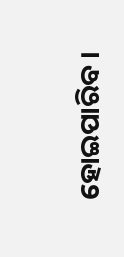ହୋଇପାରିବ ।